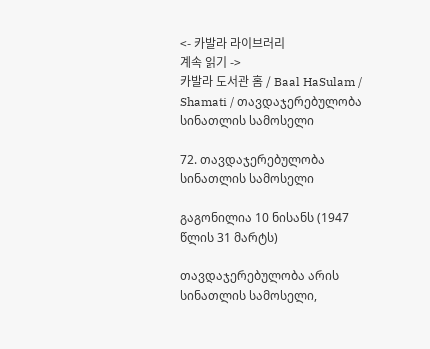<- 카발라 라이브러리
계속 읽기 ->
카발라 도서관 홈 / Baal HaSulam / Shamati / თავდაჯერებულობა სინათლის სამოსელი

72. თავდაჯერებულობა სინათლის სამოსელი

გაგონილია 10 ნისანს (1947 წლის 31 მარტს)

თავდაჯერებულობა არის სინათლის სამოსელი,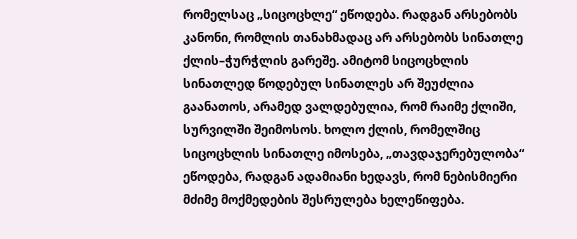რომელსაც „სიცოცხლე“ ეწოდება. რადგან არსებობს კანონი, რომლის თანახმადაც არ არსებობს სინათლე ქლის–ჭურჭლის გარეშე. ამიტომ სიცოცხლის სინათლედ წოდებულ სინათლეს არ შეუძლია გაანათოს, არამედ ვალდებულია, რომ რაიმე ქლიში, სურვილში შეიმოსოს. ხოლო ქლის, რომელშიც სიცოცხლის სინათლე იმოსება, „თავდაჯერებულობა“ ეწოდება, რადგან ადამიანი ხედავს, რომ ნებისმიერი მძიმე მოქმედების შესრულება ხელეწიფება.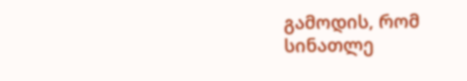გამოდის, რომ სინათლე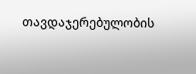თავდაჯერებულობის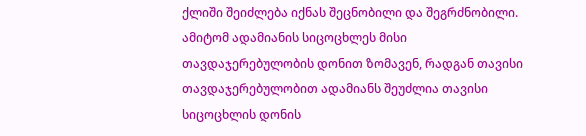ქლიში შეიძლება იქნას შეცნობილი და შეგრძნობილი. ამიტომ ადამიანის სიცოცხლეს მისი თავდაჯერებულობის დონით ზომავენ, რადგან თავისი თავდაჯერებულობით ადამიანს შეუძლია თავისი სიცოცხლის დონის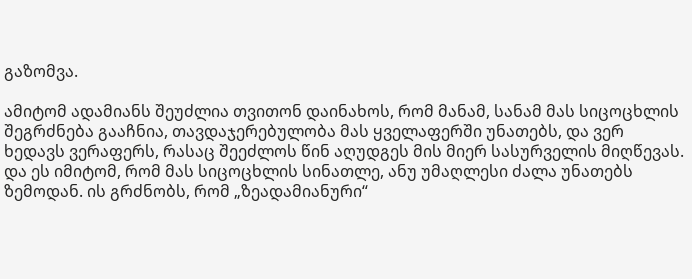გაზომვა.

ამიტომ ადამიანს შეუძლია თვითონ დაინახოს, რომ მანამ, სანამ მას სიცოცხლის შეგრძნება გააჩნია, თავდაჯერებულობა მას ყველაფერში უნათებს, და ვერ ხედავს ვერაფერს, რასაც შეეძლოს წინ აღუდგეს მის მიერ სასურველის მიღწევას. და ეს იმიტომ, რომ მას სიცოცხლის სინათლე, ანუ უმაღლესი ძალა უნათებს ზემოდან. ის გრძნობს, რომ „ზეადამიანური“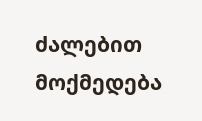ძალებით მოქმედება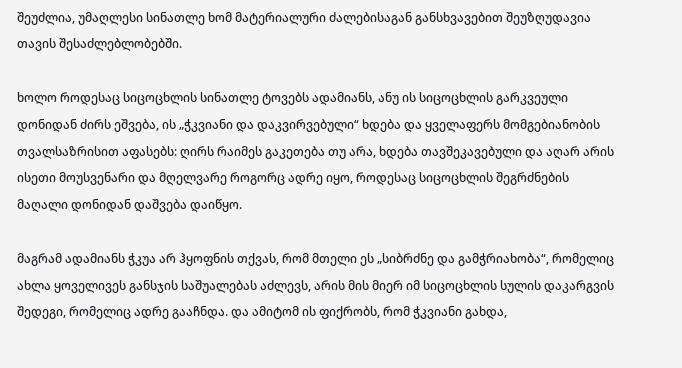შეუძლია, უმაღლესი სინათლე ხომ მატერიალური ძალებისაგან განსხვავებით შეუზღუდავია თავის შესაძლებლობებში.

ხოლო როდესაც სიცოცხლის სინათლე ტოვებს ადამიანს, ანუ ის სიცოცხლის გარკვეული დონიდან ძირს ეშვება, ის „ჭკვიანი და დაკვირვებული“ ხდება და ყველაფერს მომგებიანობის თვალსაზრისით აფასებს: ღირს რაიმეს გაკეთება თუ არა, ხდება თავშეკავებული და აღარ არის ისეთი მოუსვენარი და მღელვარე როგორც ადრე იყო, როდესაც სიცოცხლის შეგრძნების მაღალი დონიდან დაშვება დაიწყო.

მაგრამ ადამიანს ჭკუა არ ჰყოფნის თქვას, რომ მთელი ეს „სიბრძნე და გამჭრიახობა“, რომელიც ახლა ყოველივეს განსჯის საშუალებას აძლევს, არის მის მიერ იმ სიცოცხლის სულის დაკარგვის შედეგი, რომელიც ადრე გააჩნდა. და ამიტომ ის ფიქრობს, რომ ჭკვიანი გახდა,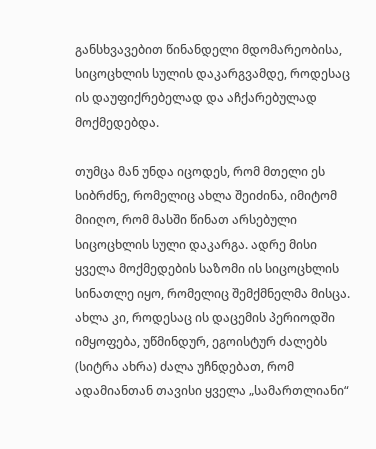განსხვავებით წინანდელი მდომარეობისა, სიცოცხლის სულის დაკარგვამდე, როდესაც ის დაუფიქრებელად და აჩქარებულად მოქმედებდა.

თუმცა მან უნდა იცოდეს, რომ მთელი ეს სიბრძნე, რომელიც ახლა შეიძინა, იმიტომ მიიღო, რომ მასში წინათ არსებული სიცოცხლის სული დაკარგა. ადრე მისი ყველა მოქმედების საზომი ის სიცოცხლის სინათლე იყო, რომელიც შემქმნელმა მისცა. ახლა კი, როდესაც ის დაცემის პერიოდში იმყოფება, უწმინდურ, ეგოისტურ ძალებს (სიტრა ახრა) ძალა უჩნდებათ, რომ ადამიანთან თავისი ყველა „სამართლიანი“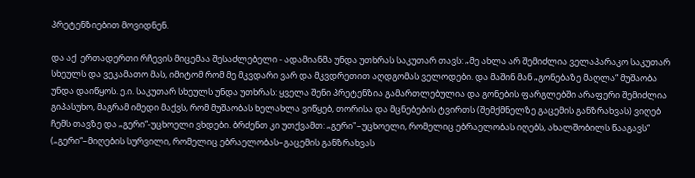პრეტენზიებით მოვიდნენ.

და აქ  ერთადერთი რჩევის მიცემაა შესაძლებელი - ადამიანმა უნდა უთხრას საკუთარ თავს: „მე ახლა არ შემიძლია ველაპარაკო საკუთარ სხეულს და ვეკამათო მას, იმიტომ რომ მე მკვდარი ვარ და მკვდრეთით აღდგომას ველოდები. და მაშინ მან „გონებაზე მაღლა“ მუშაობა უნდა დაიწყოს. ე.ი. საკუთარ სხეულს უნდა უთხრას: ყველა შენი პრეტენზია გამართლებულია და გონების ფარგლებში არაფერი შემიძლია გიპასუხო, მაგრამ იმედი მაქვს, რომ მუშაობას ხელახლა ვიწყებ, თორისა და მცნებების ტვირთს (შემქმნელზე გაცემის განზრახვას) ვიღებ ჩემს თავზე და „გერი“-უცხოელი ვხდები. ბრძენთ კი უთქვამთ: „გერი"–უცხოელი, რომელიც ებრაელობას იღებს, ახალშობილს წააგავს“ („გერი“–მიღების სურვილი, რომელიც ებრაელობას–გაცემის განზრახვას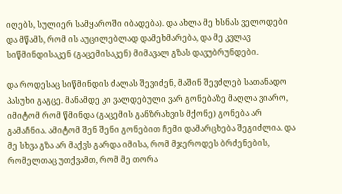იღებს, სულიერ სამყაროში იბადება). და ახლა მე ხსნას ველოდები და მწამს, რომ ის აუცილებლად დამეხმარება, და მე კვლავ სიწმინდისაკენ (გაცემისაკენ) მიმავალ გზას დავუბრუნდები.

და როდესაც სიწმინდის ძალას შევიძენ, მაშინ შევძლებ სათანადო პასუხი გაგცე. მანამდე კი ვალდებული ვარ გონებაზე მაღლა ვიარო, იმიტომ რომ წმინდა (გაცემის განზრახვის მქონე) გონება არ გამაჩნია. ამიტომ შენ შენი გონებით ჩემი დამარცხება შეგიძლია. და მე სხვა გზა არ მაქვს გარდა იმისა, რომ მჯეროდეს ბრძენების, რომელთაც უთქვამთ, რომ მე თორა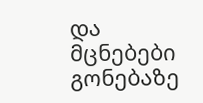და მცნებები გონებაზე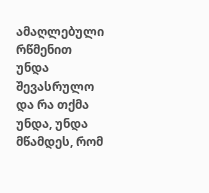ამაღლებული რწმენით უნდა შევასრულო და რა თქმა უნდა, უნდა მწამდეს, რომ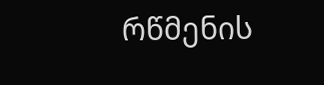რწმენის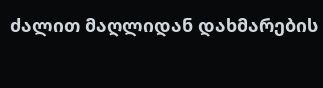ძალით მაღლიდან დახმარების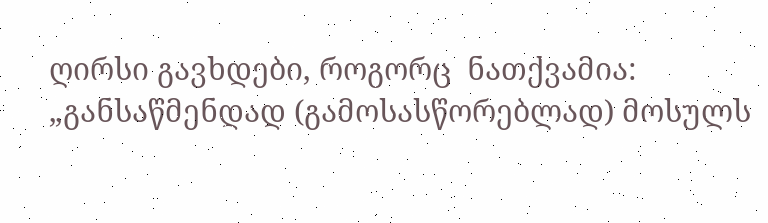ღირსი გავხდები, როგორც  ნათქვამია: „განსაწმენდად (გამოსასწორებლად) მოსულს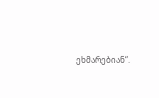ეხმარებიან“.